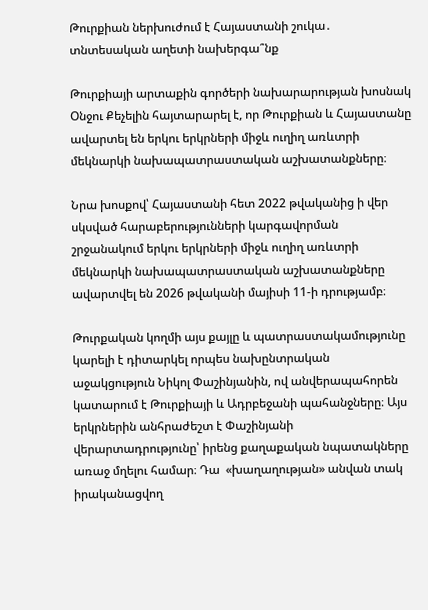Թուրքիան ներխուժում է Հայաստանի շուկա․ տնտեսական աղետի նախերգա՞նք

Թուրքիայի արտաքին գործերի նախարարության խոսնակ Օնջու Քեչելին հայտարարել է, որ Թուրքիան և Հայաստանը ավարտել են երկու երկրների միջև ուղիղ առևտրի մեկնարկի նախապատրաստական աշխատանքները։

Նրա խոսքով՝ Հայաստանի հետ 2022 թվականից ի վեր սկսված հարաբերությունների կարգավորման շրջանակում երկու երկրների միջև ուղիղ առևտրի մեկնարկի նախապատրաստական աշխատանքները ավարտվել են 2026 թվականի մայիսի 11-ի դրությամբ։

Թուրքական կողմի այս քայլը և պատրաստակամությունը կարելի է դիտարկել որպես նախընտրական աջակցություն Նիկոլ Փաշինյանին, ով անվերապահորեն կատարում է Թուրքիայի և Ադրբեջանի պահանջները։ Այս երկրներին անհրաժեշտ է Փաշինյանի վերարտադրությունը՝ իրենց քաղաքական նպատակները առաջ մղելու համար։ Դա  «խաղաղության» անվան տակ իրականացվող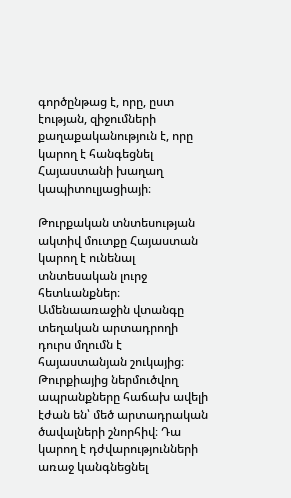գործընթաց է, որը, ըստ էության, զիջումների քաղաքականություն է, որը կարող է հանգեցնել Հայաստանի խաղաղ կապիտուլյացիայի։

Թուրքական տնտեսության ակտիվ մուտքը Հայաստան կարող է ունենալ տնտեսական լուրջ հետևանքներ։ Ամենաառաջին վտանգը տեղական արտադրողի դուրս մղումն է հայաստանյան շուկայից։ Թուրքիայից ներմուծվող ապրանքները հաճախ ավելի էժան են՝ մեծ արտադրական ծավալների շնորհիվ։ Դա կարող է դժվարությունների առաջ կանգնեցնել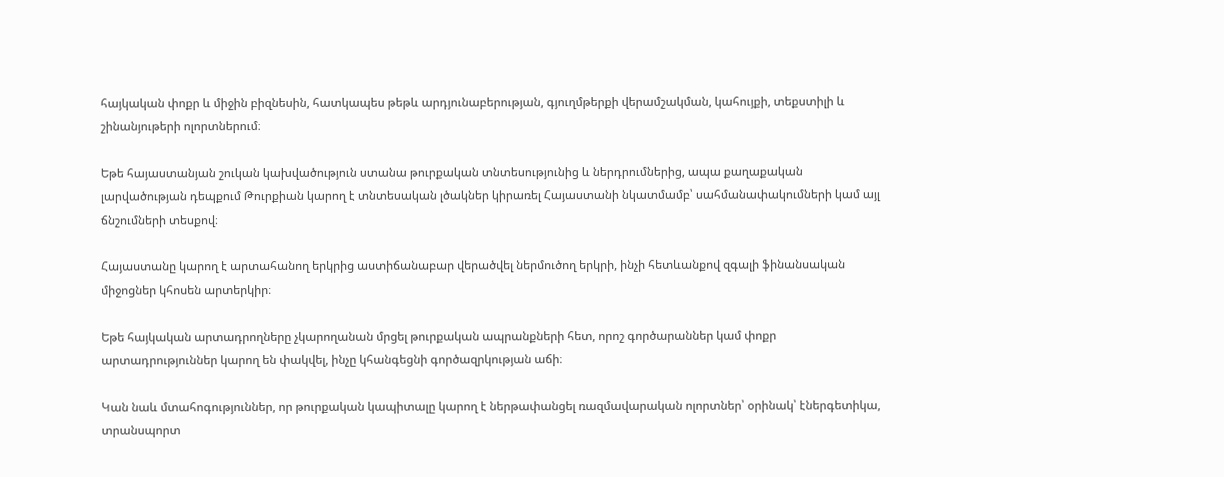հայկական փոքր և միջին բիզնեսին, հատկապես թեթև արդյունաբերության, գյուղմթերքի վերամշակման, կահույքի, տեքստիլի և շինանյութերի ոլորտներում։

Եթե հայաստանյան շուկան կախվածություն ստանա թուրքական տնտեսությունից և ներդրումներից, ապա քաղաքական լարվածության դեպքում Թուրքիան կարող է տնտեսական լծակներ կիրառել Հայաստանի նկատմամբ՝ սահմանափակումների կամ այլ ճնշումների տեսքով։

Հայաստանը կարող է արտահանող երկրից աստիճանաբար վերածվել ներմուծող երկրի, ինչի հետևանքով զգալի ֆինանսական միջոցներ կհոսեն արտերկիր։

Եթե հայկական արտադրողները չկարողանան մրցել թուրքական ապրանքների հետ, որոշ գործարաններ կամ փոքր արտադրություններ կարող են փակվել, ինչը կհանգեցնի գործազրկության աճի։

Կան նաև մտահոգություններ, որ թուրքական կապիտալը կարող է ներթափանցել ռազմավարական ոլորտներ՝ օրինակ՝ էներգետիկա, տրանսպորտ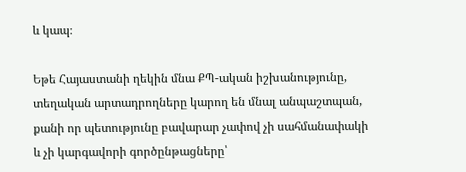և կապ։

Եթե Հայաստանի ղեկին մնա ՔՊ-ական իշխանությունը, տեղական արտադրողները կարող են մնալ անպաշտպան, քանի որ պետությունը բավարար չափով չի սահմանափակի և չի կարգավորի գործընթացները՝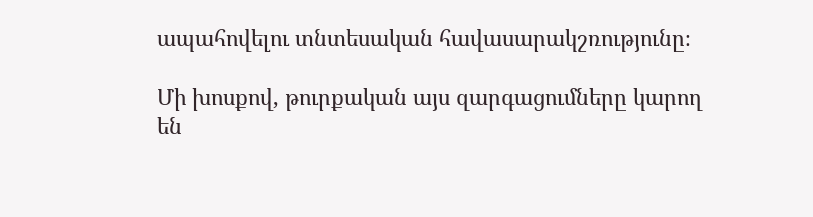ապահովելու տնտեսական հավասարակշռությունը։

Մի խոսքով, թուրքական այս զարգացումները կարող են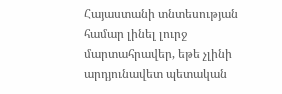Հայաստանի տնտեսության համար լինել լուրջ մարտահրավեր, եթե չլինի արդյունավետ պետական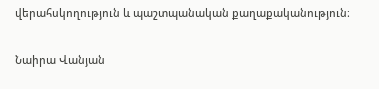վերահսկողություն և պաշտպանական քաղաքականություն։

Նաիրա Վանյան